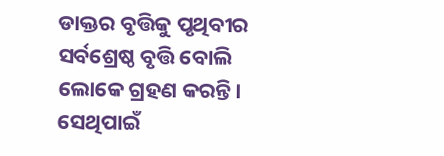ଡାକ୍ତର ବୃତ୍ତିକୁ ପୃଥିବୀର ସର୍ବଶ୍ରେଷ୍ଠ ବୃତ୍ତି ବୋଲି ଲୋକେ ଗ୍ରହଣ କରନ୍ତି। ସେଥିପାଇଁ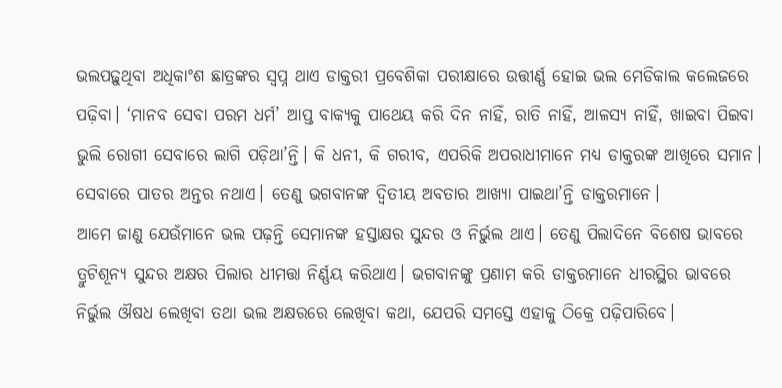ଭଲପଢ଼ୁଥିବା ଅଧିକାଂଶ ଛାତ୍ରଙ୍କର ସ୍ୱପ୍ନ ଥାଏ ଡାକ୍ତରୀ ପ୍ରବେଶିକା ପରୀକ୍ଷାରେ ଉତ୍ତୀର୍ଣ୍ଣ ହୋଇ ଭଲ ମେଡିକାଲ କଲେଜରେ ପଢ଼ିବା। ‘ମାନବ ସେବା ପରମ ଧର୍ମ’ ଆପ୍ତ ବାକ୍ୟକୁ ପାଥେୟ କରି ଦିନ ନାହିଁ, ରାତି ନାହିଁ, ଆଳସ୍ୟ ନାହିଁ, ଖାଇବା ପିଇବା ଭୁଲି ରୋଗୀ ସେବାରେ ଲାଗି ପଡ଼ିଥା’ନ୍ତି। କି ଧନୀ, କି ଗରୀବ, ଏପରିକି ଅପରାଧୀମାନେ ମଧ୍ୟ ଡାକ୍ତରଙ୍କ ଆଖିରେ ସମାନ। ସେବାରେ ପାତର ଅନ୍ତର ନଥାଏ। ତେଣୁ ଭଗବାନଙ୍କ ଦ୍ୱିତୀୟ ଅବତାର ଆଖ୍ୟା ପାଇଥା’ନ୍ତି ଡାକ୍ତରମାନେ।
ଆମେ ଜାଣୁ ଯେଉଁମାନେ ଭଲ ପଢ଼ନ୍ତି ସେମାନଙ୍କ ହସ୍ତାକ୍ଷର ସୁନ୍ଦର ଓ ନିର୍ଭୁଲ ଥାଏ। ତେଣୁ ପିଲାଦିନେ ବିଶେଷ ଭାବରେ ତ୍ରୁଟିଶୂନ୍ୟ ସୁନ୍ଦର ଅକ୍ଷର ପିଲାର ଧୀମତ୍ତା ନିର୍ଣ୍ଣୟ କରିଥାଏ। ଭଗବାନଙ୍କୁ ପ୍ରଣାମ କରି ଡାକ୍ତରମାନେ ଧୀରସ୍ଥିର ଭାବରେ ନିର୍ଭୁଲ ଔଷଧ ଲେଖିବା ତଥା ଭଲ ଅକ୍ଷରରେ ଲେଖିବା କଥା, ଯେପରି ସମସ୍ତେ ଏହାକୁ ଠିକ୍ରେ ପଢ଼ିପାରିବେ।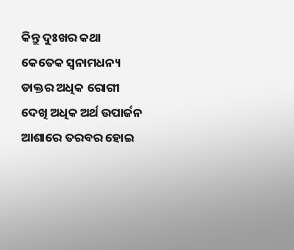କିନ୍ତୁ ଦୁଃଖର କଥା କେତେକ ସ୍ୱନାମଧନ୍ୟ ଡାକ୍ତର ଅଧିକ ରୋଗୀ ଦେଖି ଅଧିକ ଅର୍ଥ ଉପାର୍ଜନ ଆଶାରେ ତରବର ହୋଇ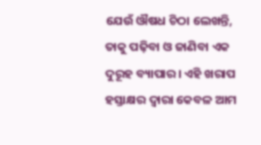ଯେଉଁ ଔଷଧ ଚିଠା ଲେଖନ୍ତି, ତାକୁ ପଢ଼ିବା ଓ ଜାଣିବା ଏକ ଦୁରୂହ ବ୍ୟାପାର। ଏହି ଖରାପ ହସ୍ତାକ୍ଷର ଦ୍ୱାରା କେବଳ ଆମ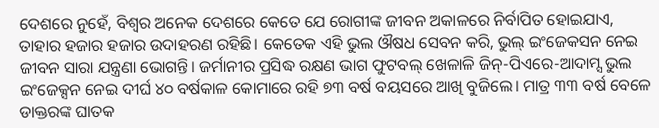ଦେଶରେ ନୁହେଁ, ବିଶ୍ୱର ଅନେକ ଦେଶରେ କେତେ ଯେ ରୋଗୀଙ୍କ ଜୀବନ ଅକାଳରେ ନିର୍ବାପିତ ହୋଇଯାଏ, ତାହାର ହଜାର ହଜାର ଉଦାହରଣ ରହିଛି। କେତେକ ଏହି ଭୁଲ ଔଷଧ ସେବନ କରି, ଭୁଲ୍ ଇଂଜେକସନ ନେଇ ଜୀବନ ସାରା ଯନ୍ତ୍ରଣା ଭୋଗନ୍ତି। ଜର୍ମାନୀର ପ୍ରସିଦ୍ଧ ରକ୍ଷଣ ଭାଗ ଫୁଟବଲ୍ ଖେଳାଳି ଜିନ୍-ପିଏରେ-ଆଦାମ୍ସ ଭୁଲ ଇଂଜେକ୍ସନ ନେଇ ଦୀର୍ଘ ୪୦ ବର୍ଷକାଳ କୋମାରେ ରହି ୭୩ ବର୍ଷ ବୟସରେ ଆଖି ବୁଜିଲେ। ମାତ୍ର ୩୩ ବର୍ଷ ବେଳେ ଡାକ୍ତରଙ୍କ ଘାତକ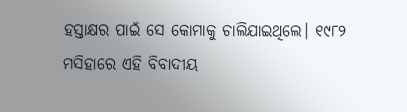ହସ୍ତାକ୍ଷର ପାଇଁ ସେ କୋମାକୁ ଚାଲିଯାଇଥିଲେ। ୧୯୮୨ ମସିହାରେ ଏହି ବିବାଦୀୟ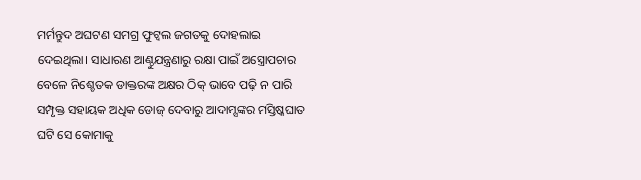ମର୍ମନ୍ତୁଦ ଅଘଟଣ ସମଗ୍ର ଫୁଟ୍ବଲ ଜଗତକୁ ଦୋହଲାଇ ଦେଇଥିଲା। ସାଧାରଣ ଆଣ୍ଠୁଯନ୍ତ୍ରଣାରୁ ରକ୍ଷା ପାଇଁ ଅସ୍ତ୍ରୋପଚାର ବେଳେ ନିଶ୍ଚେତକ ଡାକ୍ତରଙ୍କ ଅକ୍ଷର ଠିକ୍ ଭାବେ ପଢ଼ି ନ ପାରି ସମ୍ପୃକ୍ତ ସହାୟକ ଅଧିକ ଡୋଜ୍ ଦେବାରୁ ଆଦାମ୍ସଙ୍କର ମସ୍ତିଷ୍କଘାତ ଘଟି ସେ କୋମାକୁ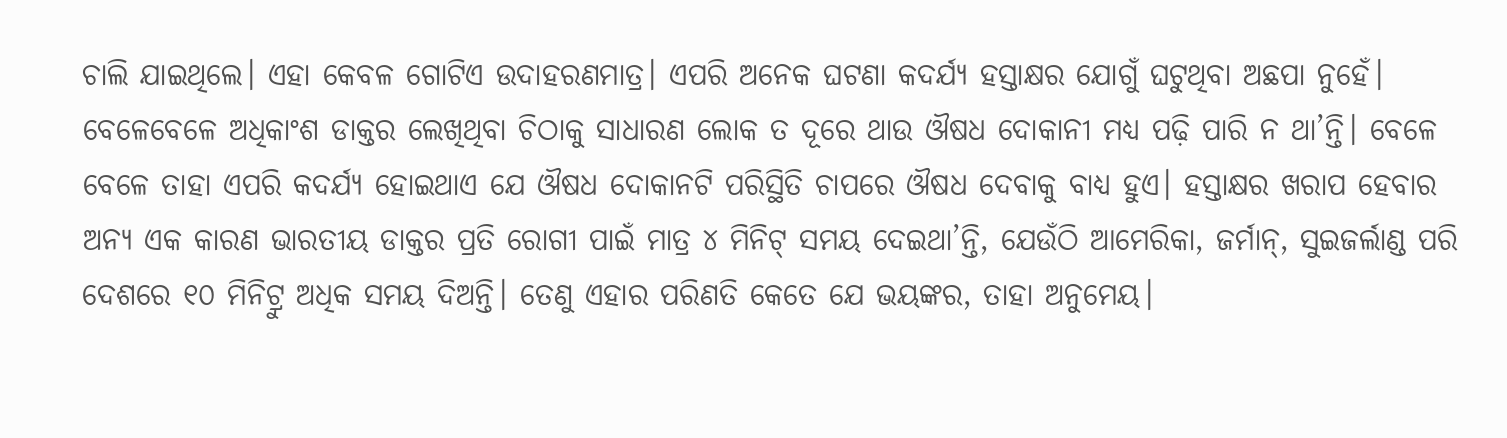ଚାଲି ଯାଇଥିଲେ। ଏହା କେବଳ ଗୋଟିଏ ଉଦାହରଣମାତ୍ର। ଏପରି ଅନେକ ଘଟଣା କଦର୍ଯ୍ୟ ହସ୍ତାକ୍ଷର ଯୋଗୁଁ ଘଟୁଥିବା ଅଛପା ନୁହେଁ।
ବେଳେବେଳେ ଅଧିକାଂଶ ଡାକ୍ତର ଲେଖିଥିବା ଚିଠାକୁ ସାଧାରଣ ଲୋକ ତ ଦୂରେ ଥାଉ ଔଷଧ ଦୋକାନୀ ମଧ୍ୟ ପଢ଼ି ପାରି ନ ଥା’ନ୍ତି। ବେଳେ ବେଳେ ତାହା ଏପରି କଦର୍ଯ୍ୟ ହୋଇଥାଏ ଯେ ଔଷଧ ଦୋକାନଟି ପରିସ୍ଥିତି ଚାପରେ ଔଷଧ ଦେବାକୁ ବାଧ୍ୟ ହୁଏ। ହସ୍ତାକ୍ଷର ଖରାପ ହେବାର ଅନ୍ୟ ଏକ କାରଣ ଭାରତୀୟ ଡାକ୍ତର ପ୍ରତି ରୋଗୀ ପାଇଁ ମାତ୍ର ୪ ମିନିଟ୍ ସମୟ ଦେଇଥା’ନ୍ତି, ଯେଉଁଠି ଆମେରିକା, ଜର୍ମାନ୍, ସୁଇଜର୍ଲାଣ୍ଡ ପରି ଦେଶରେ ୧୦ ମିନିଟ୍ରୁ ଅଧିକ ସମୟ ଦିଅନ୍ତି। ତେଣୁ ଏହାର ପରିଣତି କେତେ ଯେ ଭୟଙ୍କର, ତାହା ଅନୁମେୟ।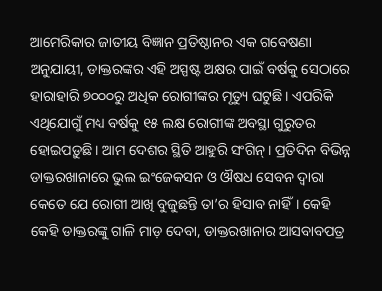ଆମେରିକାର ଜାତୀୟ ବିଜ୍ଞାନ ପ୍ରତିଷ୍ଠାନର ଏକ ଗବେଷଣା ଅନୁଯାୟୀ, ଡାକ୍ତରଙ୍କର ଏହି ଅସ୍ପଷ୍ଟ ଅକ୍ଷର ପାଇଁ ବର୍ଷକୁ ସେଠାରେ ହାରାହାରି ୭୦୦୦ରୁ ଅଧିକ ରୋଗୀଙ୍କର ମୃତ୍ୟୁ ଘଟୁଛି। ଏପରିକି ଏଥିଯୋଗୁଁ ମଧ୍ୟ ବର୍ଷକୁ ୧୫ ଲକ୍ଷ ରୋଗୀଙ୍କ ଅବସ୍ଥା ଗୁରୁତର ହୋଇପଡ଼ୁଛି। ଆମ ଦେଶର ସ୍ଥିତି ଆହୁରି ସଂଗିନ୍। ପ୍ରତିଦିନ ବିଭିନ୍ନ ଡାକ୍ତରଖାନାରେ ଭୁଲ ଇଂଜେକସନ ଓ ଔଷଧ ସେବନ ଦ୍ୱାରା କେତେ ଯେ ରୋଗୀ ଆଖି ବୁଜୁଛନ୍ତି ତା’ର ହିସାବ ନାହିଁ। କେହି କେହି ଡାକ୍ତରଙ୍କୁ ଗାଳି ମାଡ଼ ଦେବା, ଡାକ୍ତରଖାନାର ଆସବାବପତ୍ର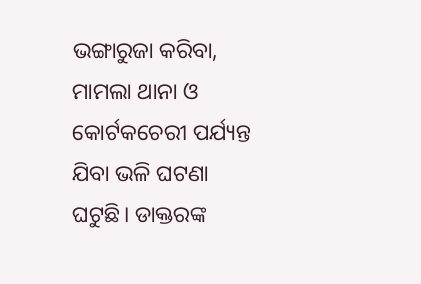ଭଙ୍ଗାରୁଜା କରିବା, ମାମଲା ଥାନା ଓ କୋର୍ଟକଚେରୀ ପର୍ଯ୍ୟନ୍ତ ଯିବା ଭଳି ଘଟଣା ଘଟୁଛି। ଡାକ୍ତରଙ୍କ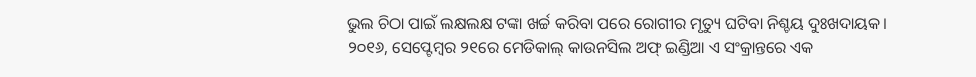ଭୁଲ ଚିଠା ପାଇଁ ଲକ୍ଷଲକ୍ଷ ଟଙ୍କା ଖର୍ଚ୍ଚ କରିବା ପରେ ରୋଗୀର ମୃତ୍ୟୁ ଘଟିବା ନିଶ୍ଚୟ ଦୁଃଖଦାୟକ।
୨୦୧୬, ସେପ୍ଟେମ୍ୱର ୨୧ରେ ମେଡିକାଲ୍ କାଉନସିଲ ଅଫ୍ ଇଣ୍ଡିଆ ଏ ସଂକ୍ରାନ୍ତରେ ଏକ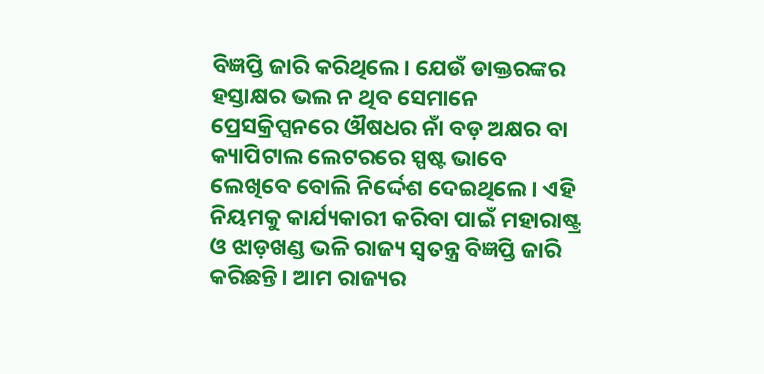ବିଜ୍ଞପ୍ତି ଜାରି କରିଥିଲେ। ଯେଉଁ ଡାକ୍ତରଙ୍କର ହସ୍ତାକ୍ଷର ଭଲ ନ ଥିବ ସେମାନେ ପ୍ରେସକ୍ରିପ୍ସନରେ ଔଷଧର ନାଁ ବଡ଼ ଅକ୍ଷର ବା କ୍ୟାପିଟାଲ ଲେଟରରେ ସ୍ପଷ୍ଟ ଭାବେ ଲେଖିବେ ବୋଲି ନିର୍ଦ୍ଦେଶ ଦେଇଥିଲେ। ଏହି ନିୟମକୁ କାର୍ଯ୍ୟକାରୀ କରିବା ପାଇଁ ମହାରାଷ୍ଟ୍ର ଓ ଝାଡ଼ଖଣ୍ଡ ଭଳି ରାଜ୍ୟ ସ୍ୱତନ୍ତ୍ର ବିଜ୍ଞପ୍ତି ଜାରି କରିଛନ୍ତି। ଆମ ରାଜ୍ୟର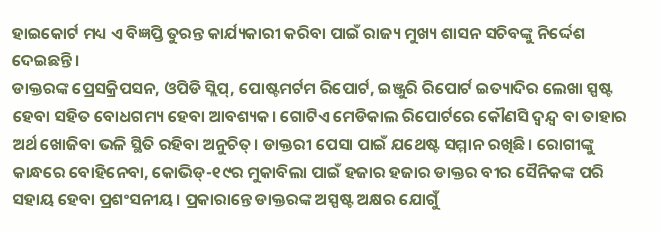ହାଇକୋର୍ଟ ମଧ୍ୟ ଏ ବିଜ୍ଞପ୍ତି ତୁରନ୍ତ କାର୍ଯ୍ୟକାରୀ କରିବା ପାଇଁ ରାଜ୍ୟ ମୁଖ୍ୟ ଶାସନ ସଚିବଙ୍କୁ ନିର୍ଦ୍ଦେଶ ଦେଇଛନ୍ତି।
ଡାକ୍ତରଙ୍କ ପ୍ରେସକ୍ରିପସନ, ଓପିଡି ସ୍ଲିପ୍, ପୋଷ୍ଟମର୍ଟମ ରିପୋର୍ଟ, ଇଞ୍ଜୁରି ରିପୋର୍ଟ ଇତ୍ୟାଦିର ଲେଖା ସ୍ପଷ୍ଟ ହେବା ସହିତ ବୋଧଗମ୍ୟ ହେବା ଆବଶ୍ୟକ। ଗୋଟିଏ ମେଡିକାଲ ରିପୋର୍ଟରେ କୌଣସି ଦ୍ୱନ୍ଦ୍ୱ ବା ତାହାର ଅର୍ଥ ଖୋଜିବା ଭଳି ସ୍ଥିତି ରହିବା ଅନୁଚିତ୍। ଡାକ୍ତରୀ ପେସା ପାଇଁ ଯଥେଷ୍ଟ ସମ୍ମାନ ରଖିଛି। ରୋଗୀଙ୍କୁ କାନ୍ଧରେ ବୋହିନେବା, କୋଭିଡ୍-୧୯ର ମୁକାବିଲା ପାଇଁ ହଜାର ହଜାର ଡାକ୍ତର ବୀର ସୈନିକଙ୍କ ପରି ସହାୟ ହେବା ପ୍ରଶଂସନୀୟ। ପ୍ରକାରାନ୍ତେ ଡାକ୍ତରଙ୍କ ଅସ୍ପଷ୍ଟ ଅକ୍ଷର ଯୋଗୁଁ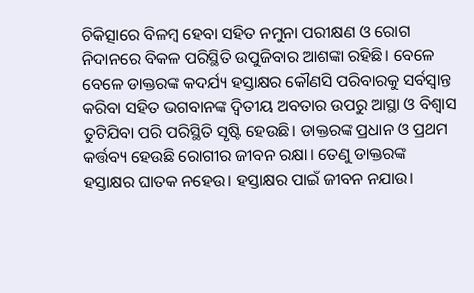ଚିକିତ୍ସାରେ ବିଳମ୍ୱ ହେବା ସହିତ ନମୁନା ପରୀକ୍ଷଣ ଓ ରୋଗ ନିଦାନରେ ବିକଳ ପରିସ୍ଥିତି ଉପୁଜିବାର ଆଶଙ୍କା ରହିଛି। ବେଳେ ବେଳେ ଡାକ୍ତରଙ୍କ କଦର୍ଯ୍ୟ ହସ୍ତାକ୍ଷର କୌଣସି ପରିବାରକୁ ସର୍ବସ୍ୱାନ୍ତ କରିବା ସହିତ ଭଗବାନଙ୍କ ଦ୍ୱିତୀୟ ଅବତାର ଉପରୁ ଆସ୍ଥା ଓ ବିଶ୍ୱାସ ତୁଟିଯିବା ପରି ପରିସ୍ଥିତି ସୃଷ୍ଟି ହେଉଛି। ଡାକ୍ତରଙ୍କ ପ୍ରଧାନ ଓ ପ୍ରଥମ କର୍ତ୍ତବ୍ୟ ହେଉଛି ରୋଗୀର ଜୀବନ ରକ୍ଷା। ତେଣୁ ଡାକ୍ତରଙ୍କ ହସ୍ତାକ୍ଷର ଘାତକ ନହେଉ। ହସ୍ତାକ୍ଷର ପାଇଁ ଜୀବନ ନଯାଉ।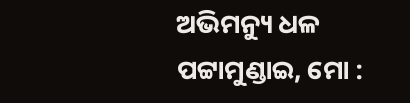ଅଭିମନ୍ୟୁ ଧଳ
ପଟ୍ଟାମୁଣ୍ଡାଇ, ମୋ :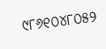୯୮୬୧୦୪୮୦୫୨